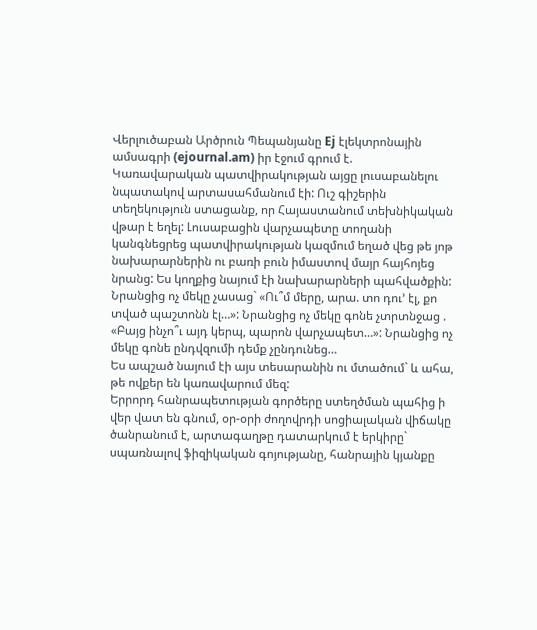Վերլուծաբան Արծրուն Պեպանյանը Ej էլեկտրոնային ամսագրի (ejournal.am) իր էջում գրում է.
Կառավարական պատվիրակության այցը լուսաբանելու նպատակով արտասահմանում էի: Ուշ գիշերին տեղեկություն ստացանք, որ Հայաստանում տեխնիկական վթար է եղել: Լուսաբացին վարչապետը տողանի կանգնեցրեց պատվիրակության կազմում եղած վեց թե յոթ նախարարներին ու բառի բուն իմաստով մայր հայհոյեց նրանց: Ես կողքից նայում էի նախարարների պահվածքին: Նրանցից ոչ մեկը չասաց` «Ու՞մ մերը, արա. տո դու’ էլ, քո տված պաշտոնն էլ…»: Նրանցից ոչ մեկը գոնե չտրտնջաց . «Բայց ինչո՞ւ այդ կերպ, պարոն վարչապետ…»: Նրանցից ոչ մեկը գոնե ընդվզումի դեմք չընդունեց…
Ես ապշած նայում էի այս տեսարանին ու մտածում` և ահա, թե ովքեր են կառավարում մեզ:
Երրորդ հանրապետության գործերը ստեղծման պահից ի վեր վատ են գնում, օր-օրի ժողովրդի սոցիալական վիճակը ծանրանում է, արտագաղթը դատարկում է երկիրը` սպառնալով ֆիզիկական գոյությանը, հանրային կյանքը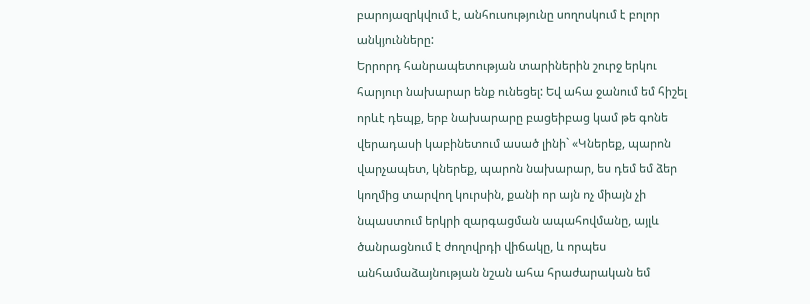բարոյազրկվում է, անհուսությունը սողոսկում է բոլոր անկյունները:
Երրորդ հանրապետության տարիներին շուրջ երկու հարյուր նախարար ենք ունեցել: Եվ ահա ջանում եմ հիշել որևէ դեպք, երբ նախարարը բացեիբաց կամ թե գոնե վերադասի կաբինետում ասած լինի` «Կներեք, պարոն վարչապետ, կներեք, պարոն նախարար, ես դեմ եմ ձեր կողմից տարվող կուրսին, քանի որ այն ոչ միայն չի նպաստում երկրի զարգացման ապահովմանը, այլև ծանրացնում է ժողովրդի վիճակը, և որպես անհամաձայնության նշան ահա հրաժարական եմ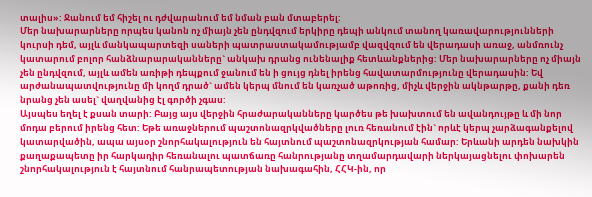տալիս»: Ջանում եմ հիշել ու դժվարանում եմ նման բան մտաբերել:
Մեր նախարարները որպես կանոն ոչ միայն չեն ընդվզում երկիրը դեպի անկում տանող կառավարությունների կուրսի դեմ, այլև մանկապարտեզի սաների պատրաստակամությամբ վազվզում են վերադասի առաջ, անմռունչ կատարում բոլոր հանձնարարականները` անկախ դրանց ունենալիք հետևանքներից: Մեր նախարարները ոչ միայն չեն ընդվզում, այլև ամեն առիթի դեպքում ջանում են ի ցույց դնել իրենց հավատարմությունը վերադասին: Եվ արժանապատվությունը մի կողմ դրած` ամեն կերպ մնում են կառչած աթոռից, միչև վերջին ակնթարթը, քանի դեռ նրանց չեն ասել` վաղվանից էլ գործի չգաս:
Այսպես եղել է քսան տարի: Բայց այս վերջին հրաժարականները կարծես թե խախտում են ավանդույթը և մի նոր մոդա բերում իրենց հետ: Եթե առաջներում պաշտոնազրկվածները լուռ հեռանում էին` որևէ կերպ չարձագանքելով կատարվածին, ապա այսօր շնորհակալություն են հայտնում պաշտոնազրկության համար: Երևանի արդեն նախկին քաղաքապետը իր հարկադիր հեռանալու պատճառը հանրությանը տղամարդավարի ներկայացնելու փոխարեն շնորհակալություն է հայտնում հանրապետության նախագահին, ՀՀԿ-ին, որ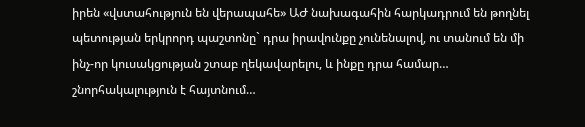իրեն «վստահություն են վերապահե» ԱԺ նախագահին հարկադրում են թողնել պետության երկրորդ պաշտոնը` դրա իրավունքը չունենալով, ու տանում են մի ինչ-որ կուսակցության շտաբ ղեկավարելու, և ինքը դրա համար… շնորհակալություն է հայտնում…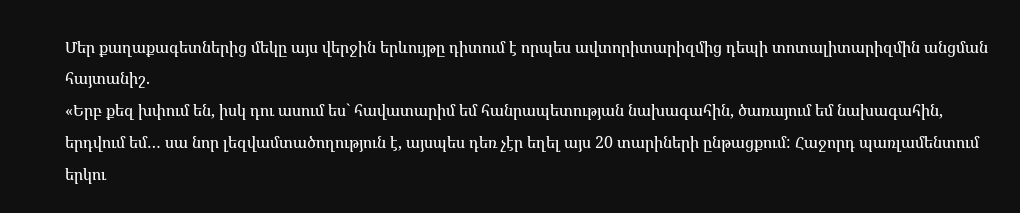Մեր քաղաքագետներից մեկը այս վերջին երևույթը դիտում է որպես ավտորիտարիզմից դեպի տոտալիտարիզմին անցման հայտանիշ.
«Երբ քեզ խփում են, իսկ դու ասում ես` հավատարիմ եմ հանրապետության նախագահին, ծառայում եմ նախագահին, երդվում եմ… սա նոր լեզվամտածողություն է, այսպես դեռ չէր եղել այս 20 տարիների ընթացքում: Հաջորդ պառլամենտում երկու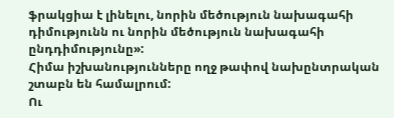ֆրակցիա է լինելու, նորին մեծություն նախագահի դիմությունն ու նորին մեծություն նախագահի ընդդիմությունը»:
Հիմա իշխանությունները ողջ թափով նախընտրական շտաբն են համալրում:
Ու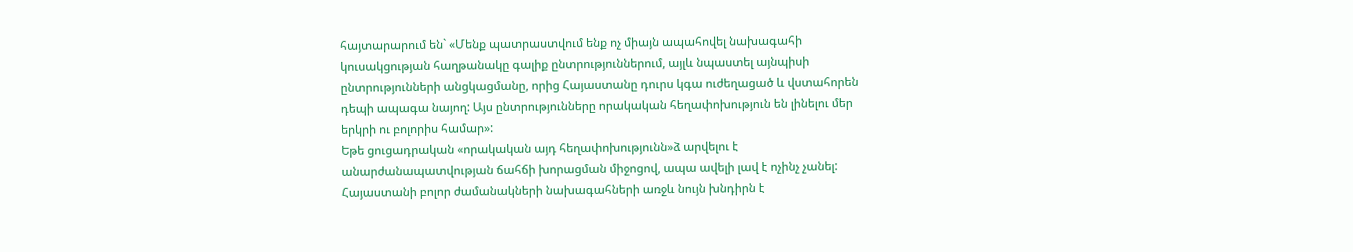հայտարարում են` «Մենք պատրաստվում ենք ոչ միայն ապահովել նախագահի կուսակցության հաղթանակը գալիք ընտրություններում, այլև նպաստել այնպիսի ընտրությունների անցկացմանը, որից Հայաստանը դուրս կգա ուժեղացած և վստահորեն դեպի ապագա նայող: Այս ընտրությունները որակական հեղափոխություն են լինելու մեր երկրի ու բոլորիս համար»:
Եթե ցուցադրական «որակական այդ հեղափոխությունն»ձ արվելու է անարժանապատվության ճահճի խորացման միջոցով, ապա ավելի լավ է ոչինչ չանել:
Հայաստանի բոլոր ժամանակների նախագահների առջև նույն խնդիրն է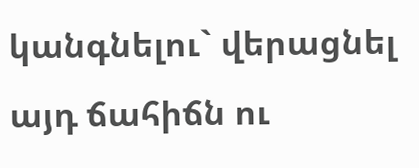կանգնելու` վերացնել այդ ճահիճն ու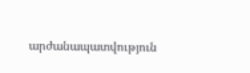արժանապատվություն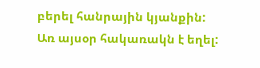բերել հանրային կյանքին:
Առ այսօր հակառակն է եղել: